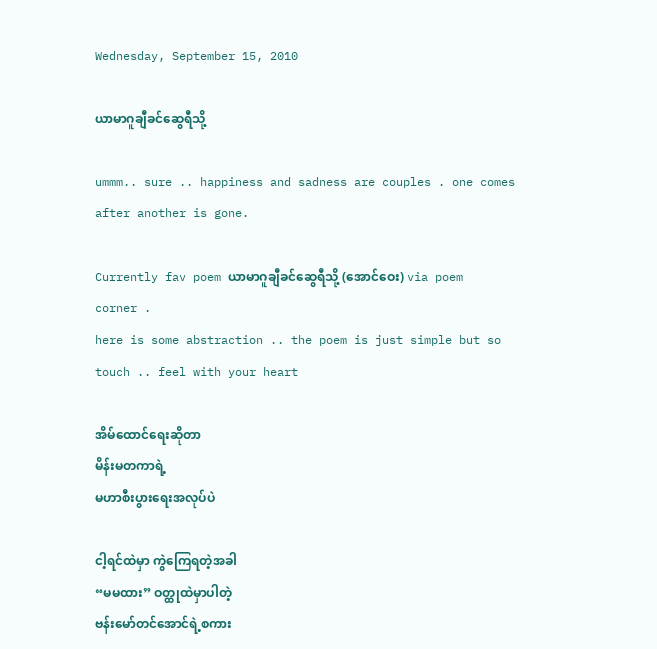Wednesday, September 15, 2010

ယာမာဂူချီခင်ဆွေရီသို့

ummm.. sure .. happiness and sadness are couples . one comes after another is gone.

Currently fav poem ယာမာဂူချီခင်ဆွေရီသို့ (အောင်ဝေး) via poem corner .
here is some abstraction .. the poem is just simple but so touch .. feel with your heart

အိမ်ထောင်ရေးဆိုတာ
မိန်းမတကာရဲ့
မဟာစီးပွားရေးအလုပ်ပဲ

ငါ့ရင်ထဲမှာ ကွဲကြေရတဲ့အခါ
“မမထား” ဝတ္ထုထဲမှာပါတဲ့
ဗန်းမော်တင်အောင်ရဲ့စကား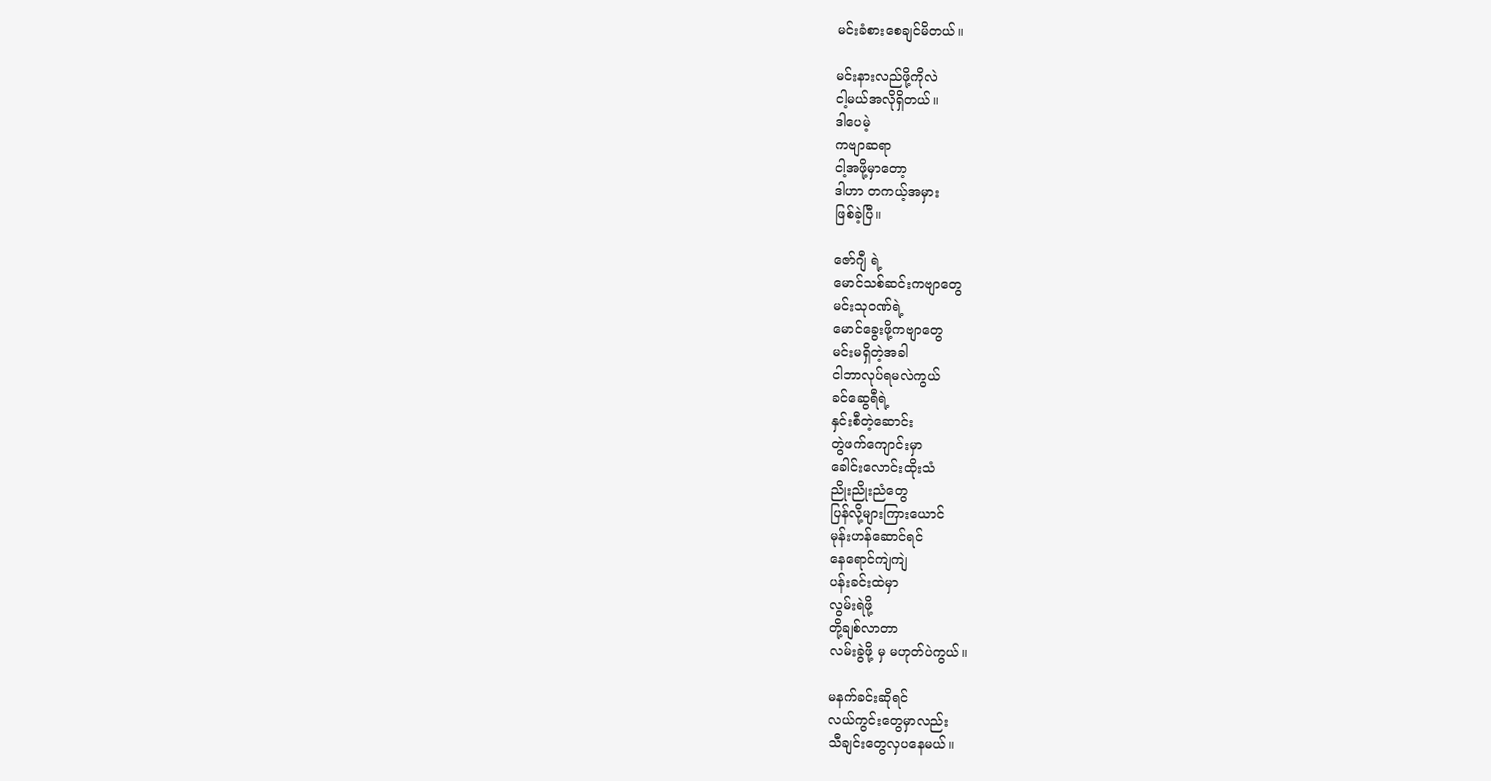မင်းခံစားစေချင်မိတယ်။

မင်းနားလည်ဖို့ကိုလဲ
ငါ့မယ်အလိုရှိတယ်။
ဒါပေမဲ့
ကဗျာဆရာ
ငါ့အဖို့မှာတော့
ဒါဟာ တကယ့်အမှား
ဖြစ်ခဲ့ပြီ။

ဇော်ဂျီ ရဲ့
မောင်သစ်ဆင်းကဗျာတွေ
မင်းသုဝဏ်ရဲ့
မောင်ခွေးဖို့ကဗျာတွေ
မင်းမရှိတဲ့အခါ
ငါဘာလုပ်ရမလဲကွယ်
ခင်ဆွေရီရဲ့
နှင်းစီတဲ့ဆောင်း
တွဲဖက်ကျောင်းမှာ
ခေါင်းလောင်းထိုးသံ
ညိုးညိုးညံတွေ
ပြန်လို့များကြားယောင်
မုန်းဟန်ဆောင်ရင်
နေရောင်ကျဲကျဲ
ပန်းခင်းထဲမှာ
လွမ်းရဲဖို့
တို့ချစ်လာတာ
လမ်းခွဲဖို့ မှ မဟုတ်ပဲကွယ်။

မနက်ခင်းဆိုရင်
လယ်ကွင်းတွေမှာလည်း
သီချင်းတွေလှပနေမယ်။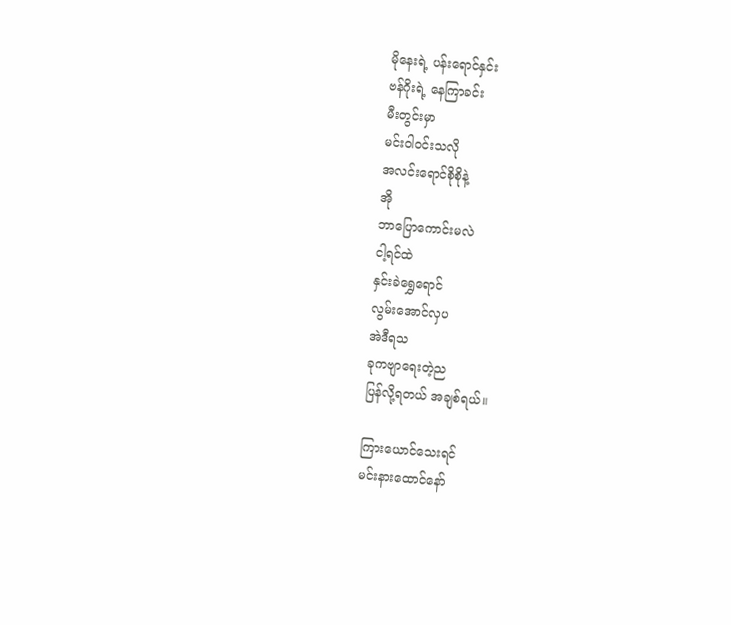မိုနေးရဲ့ ပန်းရောင်နှင်း
ဗန်ဂိုးရဲ့ နေကြာခင်း
မီးတွင်းမှာ
မင်းဝါဝင်းသလို
အလင်းရောင်စိုစိုနဲ့
အို
ဘာပြောကောင်းမလဲ
ငါ့ရင်ထဲ
နှင်းခဲရွှေရောင်
လွမ်းအောင်လှပ
အဲဒီရသ
ခုကဗျာရေးတဲ့ည
ပြန်လို့ရတယ် အချစ်ရယ်။

ကြားယောင်သေးရင်
မင်းနားထောင်နော်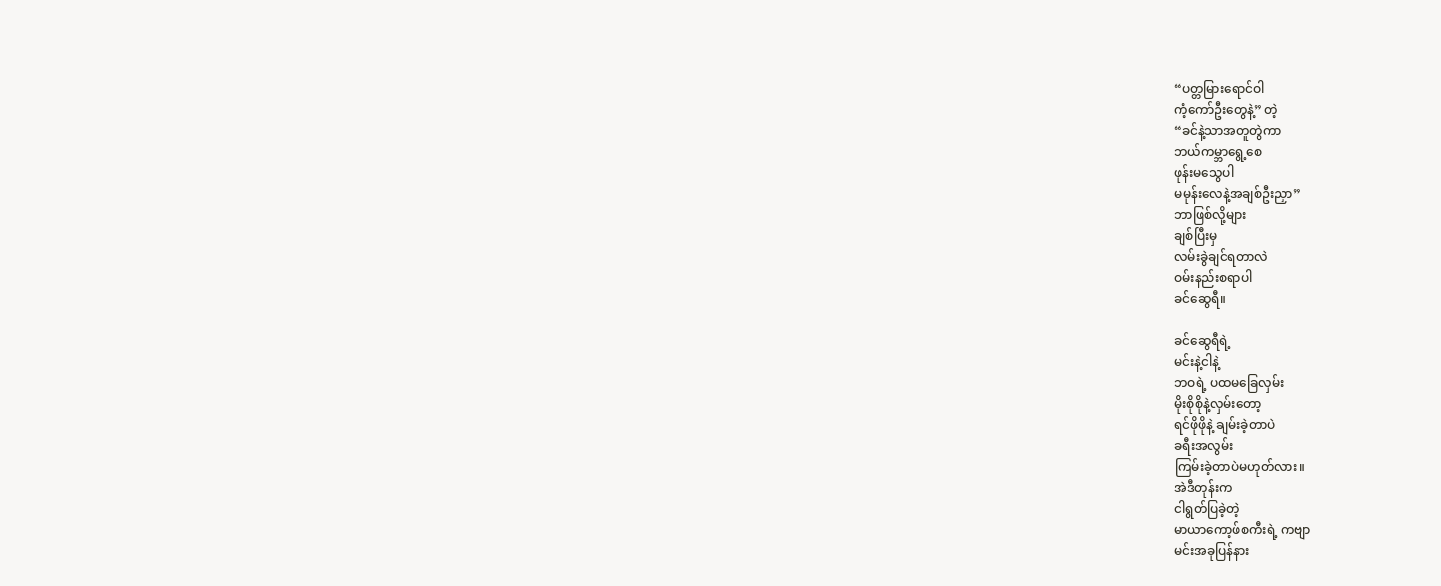“ပတ္တမြားရောင်ဝါ
ကံ့ကော်ဦးတွေနဲ့” တဲ့
“ခင်နဲ့သာအတူတွဲကာ
ဘယ်ကမ္ဘာရွေ့စေ
ဖုန်းမသွေပါ
မမုန်းလေနဲ့အချစ်ဦးညှာ”
ဘာဖြစ်လို့များ
ချစ်ပြီးမှ
လမ်းခွဲချင်ရတာလဲ
ဝမ်းနည်းစရာပါ
ခင်ဆွေရီ။

ခင်ဆွေရီရဲ့
မင်းနဲ့ငါနဲ့
ဘဝရဲ့ ပထမခြေလှမ်း
မိုးစိုစိုနဲ့လှမ်းတော့
ရင်ဖိုဖိုနဲ့ ချမ်းခဲ့တာပဲ
ခရီးအလွမ်း
ကြမ်းခဲ့တာပဲမဟုတ်လား။
အဲဒီတုန်းက
ငါရွတ်ပြခဲ့တဲ့
မာယာကော့ဖ်စကီးရဲ့ ကဗျာ
မင်းအခုပြန်နား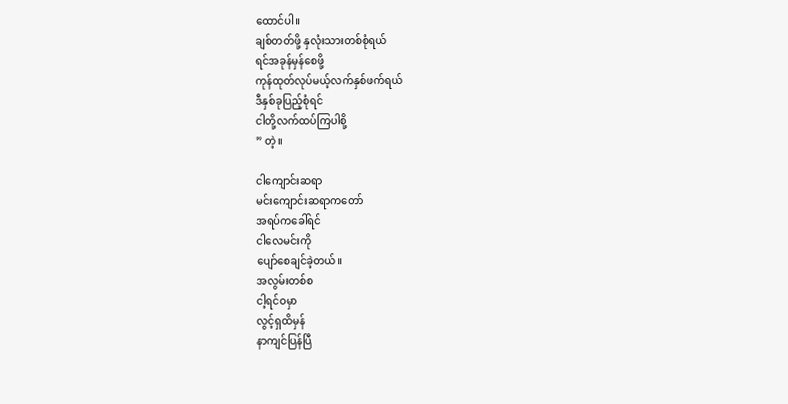ထောင်ပါ။
ချစ်တတ်ဖို့ နှလုံးသားတစ်စုံရယ်
ရင်အခုန်မှန်စေဖို့
ကုန်ထုတ်လုပ်မယ့်လက်နှစ်ဖက်ရယ်
ဒီနှစ်ခုပြည့်စုံရင်
ငါတို့လက်ထပ်ကြပါစို့
” တဲ့။

ငါကျောင်းဆရာ
မင်းကျောင်းဆရာကတော်
အရပ်ကခေါ်ရင်
ငါလေမင်းကို
ပျော်စေချင်ခဲ့တယ်။
အလွမ်းတစ်စ
ငါ့ရင်ဝမှာ
လွင့်ရှထိမှန်
နာကျင်ပြန်ပြီ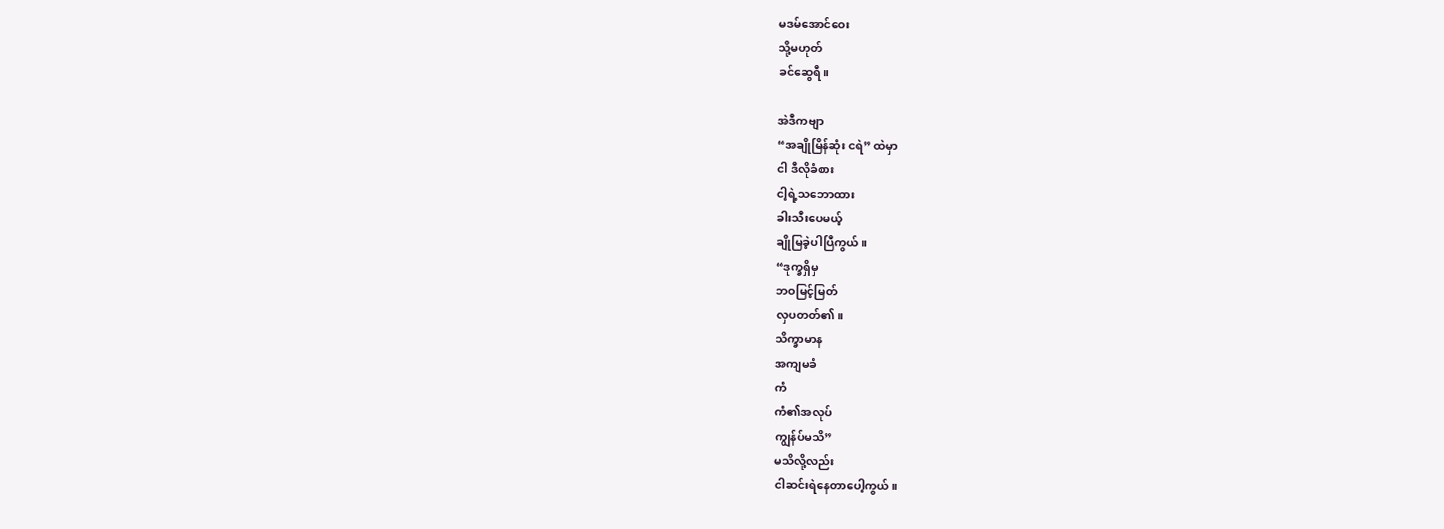မဒမ်အောင်ဝေး
သို့မဟုတ်
ခင်ဆွေရီ။

အဲဒီကဗျာ
“အချိုမြိန်ဆုံး ငရဲ” ထဲမှာ
ငါ ဒီလိုခံစား
ငါ့ရဲ့သဘောထား
ခါးသီးပေမယ့်
ချိုမြခဲ့ပါပြီကွယ်။
“ဒုက္ခရှိမှ
ဘဝမြင့်မြတ်
လှပတတ်၏။
သိက္ခာမာန
အကျမခံ
ကံ
ကံ၏အလုပ်
ကျွန်ပ်မသိ”
မသိလို့လည်း
ငါဆင်းရဲနေတာပေါ့ကွယ်။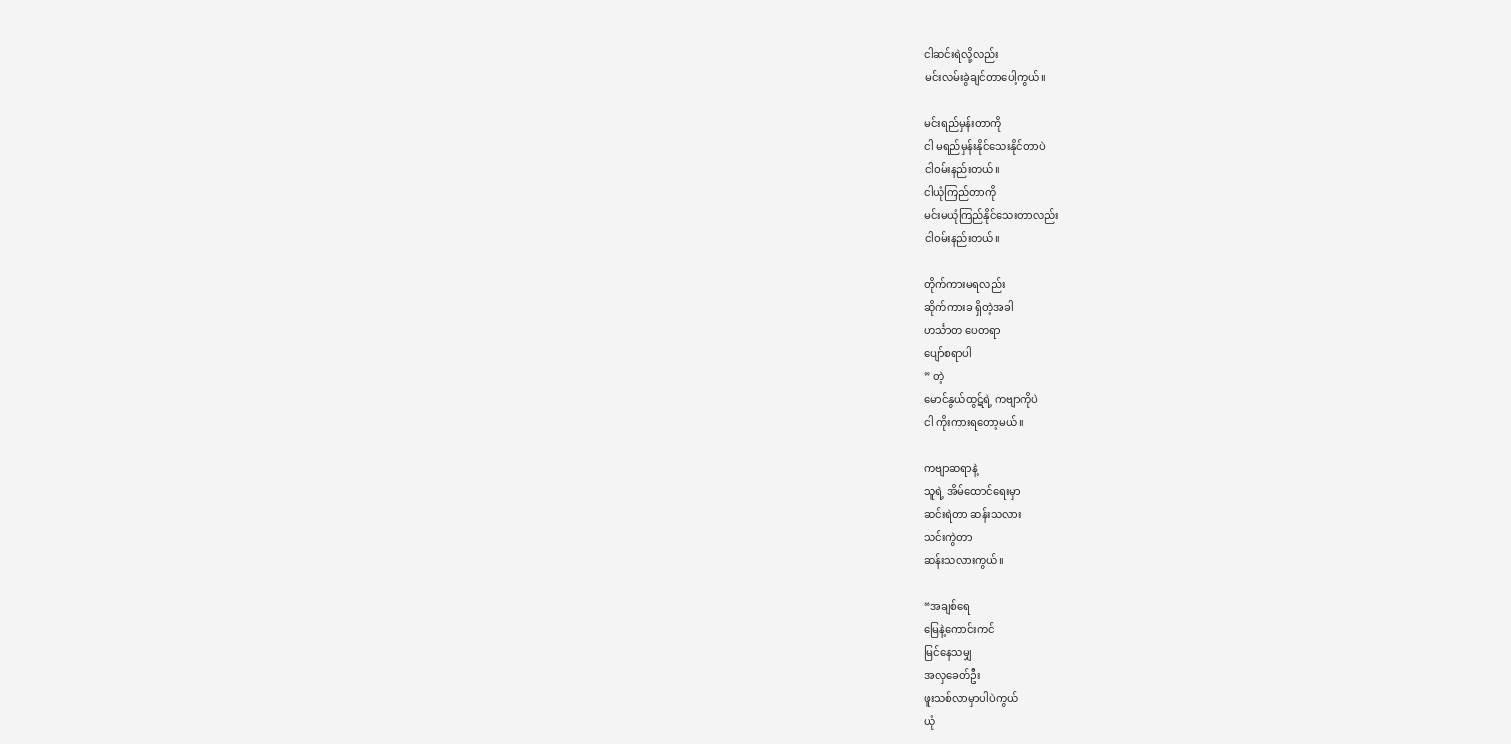ငါဆင်းရဲလို့လည်း
မင်းလမ်းခွဲချင်တာပေါ့ကွယ်။

မင်းရည်မှန်းတာကို
ငါ မရည်မှန်းနိုင်သေးနိုင်တာပဲ
ငါဝမ်းနည်းတယ်။
ငါယုံကြည်တာကို
မင်းမယုံကြည်နိုင်သေးတာလည်း
ငါဝမ်းနည်းတယ်။

တိုက်ကားမရလည်း
ဆိုက်ကားခ ရှိတဲ့အခါ
ဟင်္သာတ ပေတရာ
ပျော်စရာပါ
” တဲ့
မောင်နွယ်ထွဋ်ရဲ့ ကဗျာကိုပဲ
ငါ ကိုးကားရတော့မယ်။

ကဗျာဆရာနဲ့
သူရဲ့ အိမ်ထောင်ရေးမှာ
ဆင်းရဲတာ ဆန်းသလား
သင်းကွဲတာ
ဆန်းသလားကွယ်။

“အချစ်ရေ
မြေနဲ့ကောင်းကင်
မြင်နေသမျှ
အလှခေတ်ဦး
ဖူးသစ်လာမှာပါပဲကွယ်
ယုံ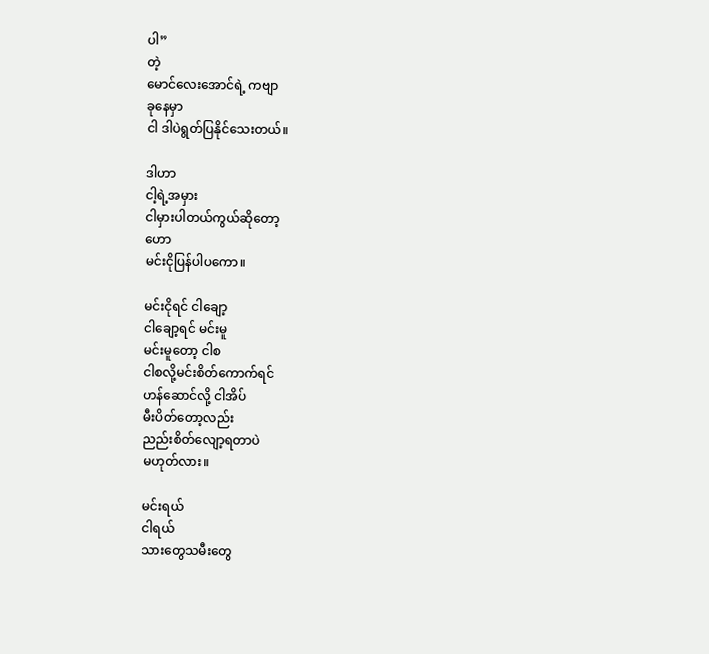ပါ”
တဲ့
မောင်လေးအောင်ရဲ့ ကဗျာ
ခုနေမှာ
ငါ ဒါပဲရွတ်ပြနိုင်သေးတယ်။

ဒါဟာ
ငါ့ရဲ့အမှား
ငါမှားပါတယ်ကွယ်ဆိုတော့
ဟော
မင်းငိုပြန်ပါပကော။

မင်းငိုရင် ငါချော့
ငါချော့ရင် မင်းမူ
မင်းမူတော့ ငါစ
ငါစလို့မင်းစိတ်ကောက်ရင်
ဟန်ဆောင်လို့ ငါအိပ်
မီးပိတ်တော့လည်း
ညည်းစိတ်လျော့ရတာပဲ
မဟုတ်လား။

မင်းရယ်
ငါရယ်
သားတွေသမီးတွေ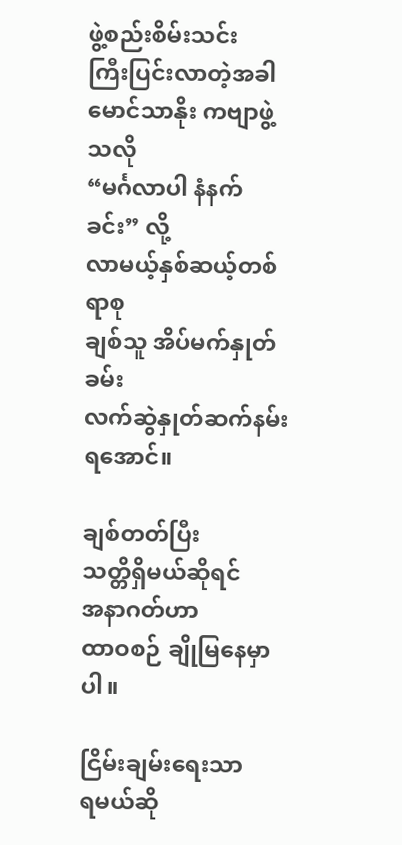ဖွဲ့စည်းစိမ်းသင်း
ကြီးပြင်းလာတဲ့အခါ
မောင်သာနိုး ကဗျာဖွဲ့သလို
“မင်္ဂလာပါ နံနက်ခင်း” လို့
လာမယ့်နှစ်ဆယ့်တစ်ရာစု
ချစ်သူ အိပ်မက်နှုတ်ခမ်း
လက်ဆွဲနှုတ်ဆက်နမ်းရအောင်။

ချစ်တတ်ပြီး
သတ္တိရှိမယ်ဆိုရင်
အနာဂတ်ဟာ
ထာဝစဉ် ချိုမြနေမှာပါ။

ငြိမ်းချမ်းရေးသာ
ရမယ်ဆို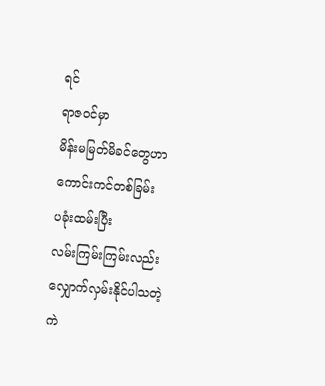ရင်
ရာဇဝင်မှာ
မိန်းမမြတ်မိခင်တွေဟာ
ကောင်းကင်တစ်ခြမ်း
ပခုံးထမ်းပြီး
လမ်းကြမ်းကြမ်းလည်း
လျှောက်လှမ်းနိုင်ပါသတဲ့
ကဲ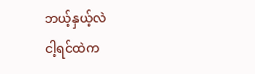ဘယ့်နှယ့်လဲ
ငါ့ရင်ထဲက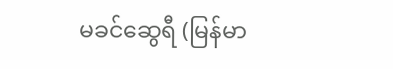မခင်ဆွေရီ (မြန်မာ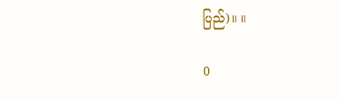ပြည်)။ ။

0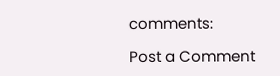comments:

Post a Comment